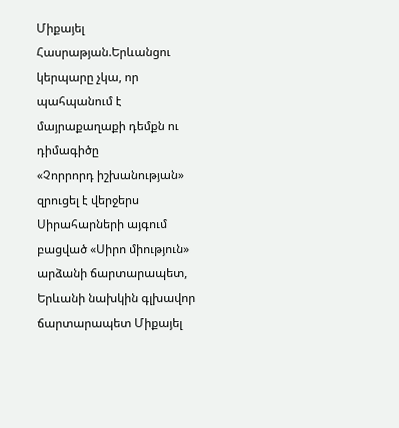Միքայել Հասրաթյան.Երևանցու կերպարը չկա, որ պահպանում է մայրաքաղաքի դեմքն ու դիմագիծը
«Չորրորդ իշխանության» զրուցել է վերջերս Սիրահարների այգում բացված «Սիրո միություն» արձանի ճարտարապետ, Երևանի նախկին գլխավոր ճարտարապետ Միքայել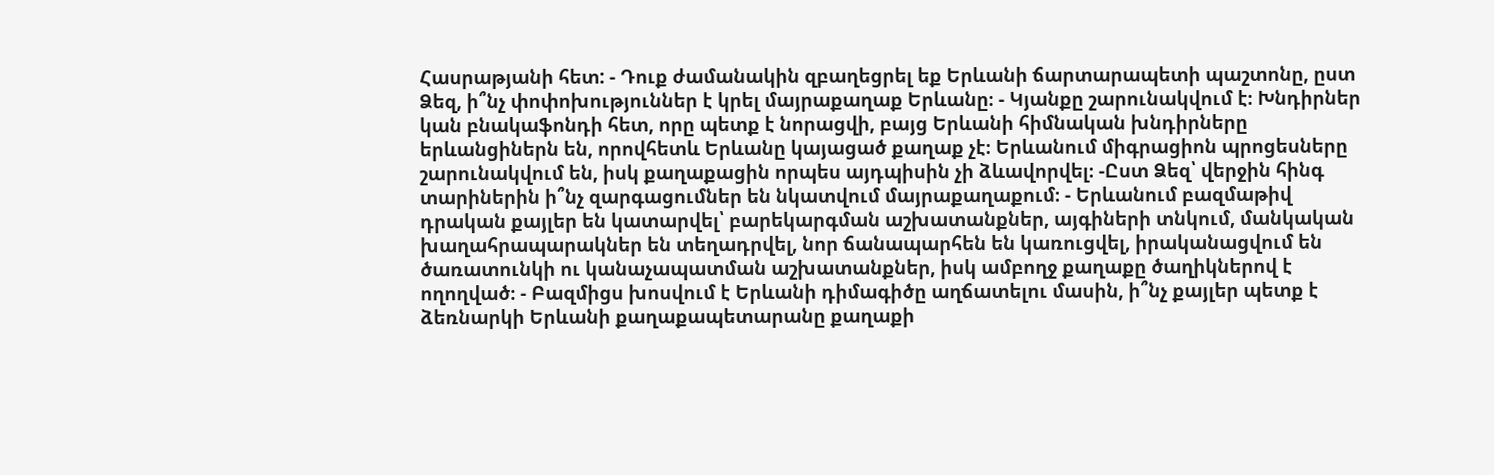Հասրաթյանի հետ: - Դուք ժամանակին զբաղեցրել եք Երևանի ճարտարապետի պաշտոնը, ըստ Ձեզ, ի՞նչ փոփոխություններ է կրել մայրաքաղաք Երևանը։ - Կյանքը շարունակվում է։ Խնդիրներ կան բնակաֆոնդի հետ, որը պետք է նորացվի, բայց Երևանի հիմնական խնդիրները երևանցիներն են, որովհետև Երևանը կայացած քաղաք չէ։ Երևանում միգրացիոն պրոցեսները շարունակվում են, իսկ քաղաքացին որպես այդպիսին չի ձևավորվել։ -Ըստ Ձեզ՝ վերջին հինգ տարիներին ի՞նչ զարգացումներ են նկատվում մայրաքաղաքում։ - Երևանում բազմաթիվ դրական քայլեր են կատարվել՝ բարեկարգման աշխատանքներ, այգիների տնկում, մանկական խաղահրապարակներ են տեղադրվել, նոր ճանապարհեն են կառուցվել, իրականացվում են ծառատունկի ու կանաչապատման աշխատանքներ, իսկ ամբողջ քաղաքը ծաղիկներով է ողողված։ - Բազմիցս խոսվում է Երևանի դիմագիծը աղճատելու մասին, ի՞նչ քայլեր պետք է ձեռնարկի Երևանի քաղաքապետարանը քաղաքի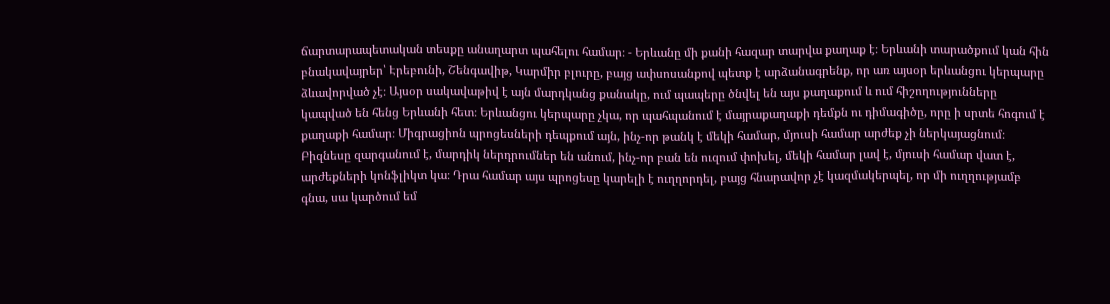ճարտարապետական տեսքը անաղարտ պահելու համար։ - Երևանը մի քանի հազար տարվա քաղաք է։ Երևանի տարածքում կան հին բնակավայրեր՝ Էրեբունի, Շենգավիթ, Կարմիր բլուրը, բայց ափսոսանքով պետք է արձանագրենք, որ առ այսօր երևանցու կերպարը ձևավորված չէ։ Այսօր սակավաթիվ է այն մարդկանց քանակը, ում պապերը ծնվել են այս քաղաքում և ում հիշողությունները կապված են հենց Երևանի հետ։ Երևանցու կերպարը չկա, որ պահպանում է մայրաքաղաքի դեմքն ու դիմագիծը, որը ի սրտե հոգում է քաղաքի համար։ Միգրացիոն պրոցեսների դեպքում այն, ինչ-որ թանկ է մեկի համար, մյուսի համար արժեք չի ներկայացնում։ Բիզնեսը զարգանում է, մարդիկ ներդրումներ են անում, ինչ-որ բան են ուզում փոխել, մեկի համար լավ է, մյուսի համար վատ է, արժեքների կոնֆլիկտ կա։ Դրա համար այս պրոցեսը կարելի է ուղղորդել, բայց հնարավոր չէ կազմակերպել, որ մի ուղղությամբ գնա, սա կարծում եմ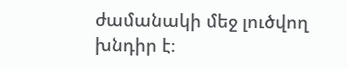ժամանակի մեջ լուծվող խնդիր է։